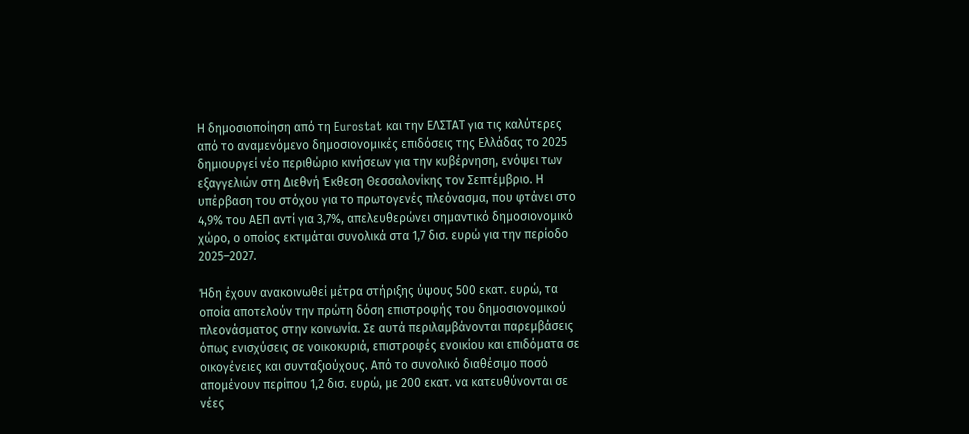Η δημοσιοποίηση από τη Eurostat και την ΕΛΣΤΑΤ για τις καλύτερες από το αναμενόμενο δημοσιονομικές επιδόσεις της Ελλάδας το 2025 δημιουργεί νέο περιθώριο κινήσεων για την κυβέρνηση, ενόψει των εξαγγελιών στη Διεθνή Έκθεση Θεσσαλονίκης τον Σεπτέμβριο. Η υπέρβαση του στόχου για το πρωτογενές πλεόνασμα, που φτάνει στο 4,9% του ΑΕΠ αντί για 3,7%, απελευθερώνει σημαντικό δημοσιονομικό χώρο, ο οποίος εκτιμάται συνολικά στα 1,7 δισ. ευρώ για την περίοδο 2025–2027.

Ήδη έχουν ανακοινωθεί μέτρα στήριξης ύψους 500 εκατ. ευρώ, τα οποία αποτελούν την πρώτη δόση επιστροφής του δημοσιονομικού πλεονάσματος στην κοινωνία. Σε αυτά περιλαμβάνονται παρεμβάσεις όπως ενισχύσεις σε νοικοκυριά, επιστροφές ενοικίου και επιδόματα σε οικογένειες και συνταξιούχους. Από το συνολικό διαθέσιμο ποσό απομένουν περίπου 1,2 δισ. ευρώ, με 200 εκατ. να κατευθύνονται σε νέες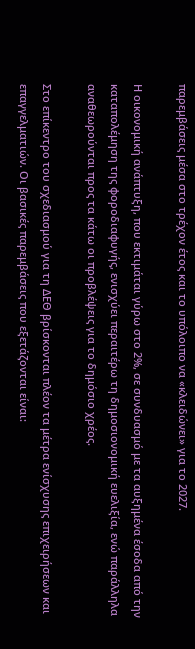παρεμβάσεις μέσα στο τρέχον έτος και το υπόλοιπο να «κλειδώνει» για το 2027.

Η οικονομική ανάπτυξη, που εκτιμάται γύρω στο 2%, σε συνδυασμό με τα αυξημένα έσοδα από την καταπολέμηση της φοροδιαφυγής, ενισχύει περαιτέρω τη δημοσιονομική ευελιξία, ενώ παράλληλα αναθεωρούνται προς τα κάτω οι προβλέψεις για το δημόσιο χρέος.

Στο επίκεντρο του σχεδιασμού για τη ΔΕΘ βρίσκονται πλέον τα μέτρα ενίσχυσης επιχειρήσεων και επαγγελματιών. Οι βασικές παρεμβάσεις που εξετάζονται είναι: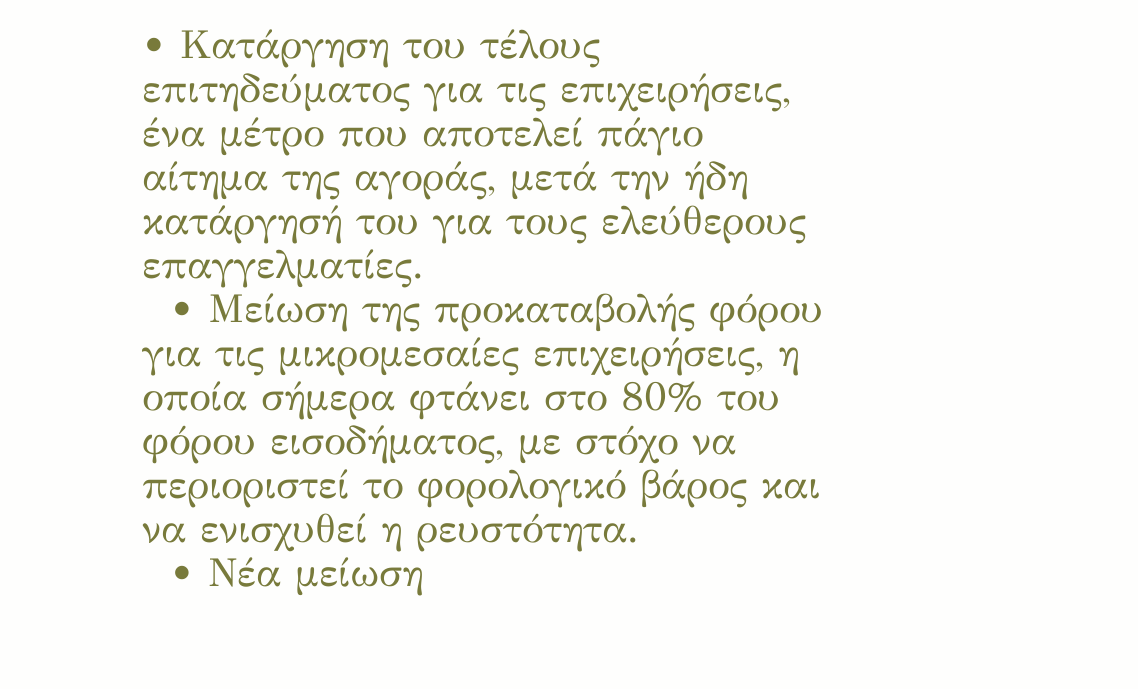• Κατάργηση του τέλους επιτηδεύματος για τις επιχειρήσεις, ένα μέτρο που αποτελεί πάγιο αίτημα της αγοράς, μετά την ήδη κατάργησή του για τους ελεύθερους επαγγελματίες.
  • Μείωση της προκαταβολής φόρου για τις μικρομεσαίες επιχειρήσεις, η οποία σήμερα φτάνει στο 80% του φόρου εισοδήματος, με στόχο να περιοριστεί το φορολογικό βάρος και να ενισχυθεί η ρευστότητα.
  • Νέα μείωση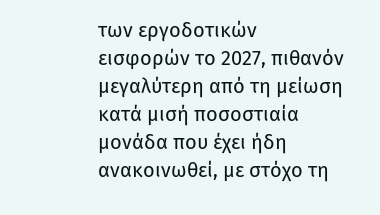των εργοδοτικών εισφορών το 2027, πιθανόν μεγαλύτερη από τη μείωση κατά μισή ποσοστιαία μονάδα που έχει ήδη ανακοινωθεί, με στόχο τη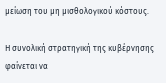μείωση του μη μισθολογικού κόστους.

Η συνολική στρατηγική της κυβέρνησης φαίνεται να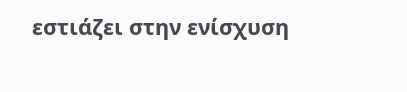εστιάζει στην ενίσχυση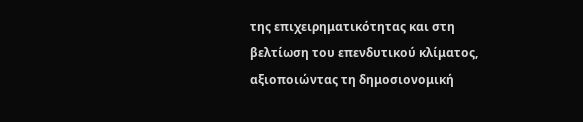της επιχειρηματικότητας και στη βελτίωση του επενδυτικού κλίματος, αξιοποιώντας τη δημοσιονομική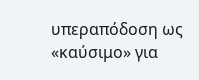υπεραπόδοση ως «καύσιμο» για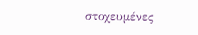στοχευμένες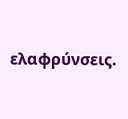ελαφρύνσεις.